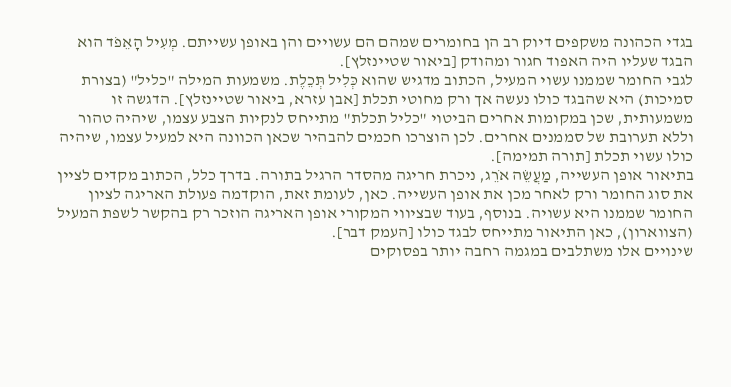בגדי הכהונה משקפים דיוק רב הן בחומרים שמהם הם עשויים והן באופן עשייתם. מְעִיל הָאֵפֹד הוא הבגד שעליו היה האפוד חגור ומהודק [ביאור שטיינזלץ].
לגבי החומר שממנו עשוי המעיל, הכתוב מדגיש שהוא כְּלִיל תְּכֵלֶת. משמעות המילה "כליל" (בצורת סמיכות) היא שהבגד כולו נעשה אך ורק מחוטי תכלת [אבן עזרא, ביאור שטיינזלץ]. הדגשה זו משמעותית, שכן במקומות אחרים הביטוי "כליל תכלת" מתייחס לנקיות הצבע עצמו, שיהיה טהור וללא תערובת של סממנים אחרים. לכן הוצרכו חכמים להבהיר שכאן הכוונה היא למעיל עצמו, שיהיה כולו עשוי תכלת [תורה תמימה].
בתיאור אופן העשייה, מַעֲשֵׂה אֹרֵג, ניכרת חריגה מהסדר הרגיל בתורה. בדרך כלל, הכתוב מקדים לציין את סוג החומר ורק לאחר מכן את אופן העשייה. כאן, לעומת זאת, הוקדמה פעולת האריגה לציון החומר שממנו היא עשויה. בנוסף, בעוד שבציווי המקורי אופן האריגה הוזכר רק בהקשר לשפת המעיל (הצווארון), כאן התיאור מתייחס לבגד כולו [העמק דבר].
שינויים אלו משתלבים במגמה רחבה יותר בפסוקים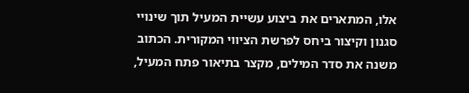אלו, המתארים את ביצוע עשיית המעיל תוך שינויי סגנון וקיצור ביחס לפרשת הציווי המקורית. הכתוב משנה את סדר המילים, מקצר בתיאור פתח המעיל,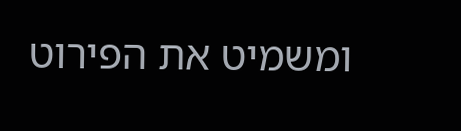ומשמיט את הפירוט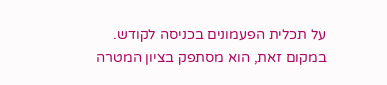על תכלית הפעמונים בכניסה לקודש. במקום זאת, הוא מסתפק בציון המטרה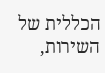הכללית של השירות,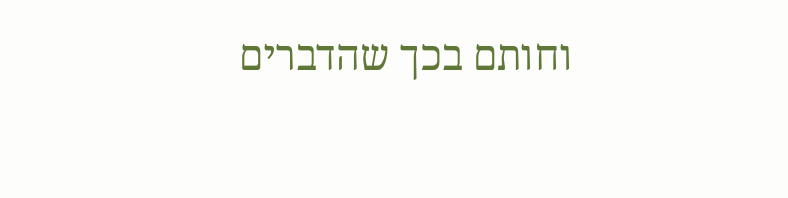וחותם בכך שהדברים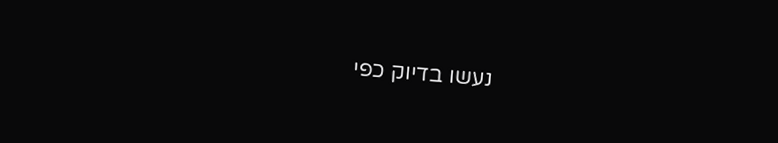נעשו בדיוק כפי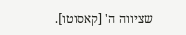שציווה ה' [קאסוטו].